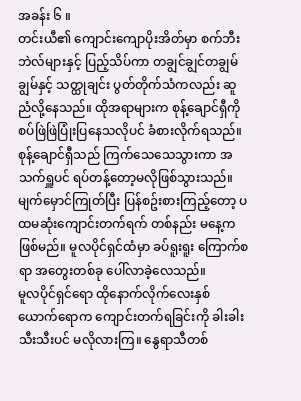အခန်း ၆ ။
တင်းယီ၏ ကျောင်းကျောပိုးအိတ်မှာ စက်ဘီးဘဲလ်များနှင့် ပြည့်သိပ်ကာ တချွင်ချွင်တချွမ်ချွမ်နှင့် သတ္ထုချင်း ပွတ်တိုက်သံကလည်း ဆူညံလို့နေသည်။ ထိုအရာများက စုန့်ချောင်ရှီကို စပ်ဖြဲဖြဲပြုံးပြနေသလိုပင် ခံစားလိုက်ရသည်။
စုန့်ချောင်ရှီသည် ကြက်သေသေသွားကာ အသက်ရှူပင် ရပ်တန့်တော့မလိုဖြစ်သွားသည်။
မျက်မှောင်ကြုတ်ပြီး ပြန်စဥ်းစားကြည့်တော့ ပထမဆုံးကျောင်းတက်ရက် တစ်နည်း မနေ့ကဖြစ်မည်။ မူလပိုင်ရှင်ထံမှာ ခပ်ရူးရူး ကြောက်စရာ အတွေးတစ်ခု ပေါ်လာခဲ့လေသည်။
မူလပိုင်ရှင်ရော ထိုနောက်လိုက်လေးနှစ်ယောက်ရောက ကျောင်းတက်ရခြင်းကို ခါးခါးသီးသီးပင် မလိုလားကြ။ နွေရာသီတစ်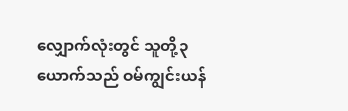လျှောက်လုံးတွင် သူတို့၃ယောက်သည် ဝမ်ကျွင်းယန်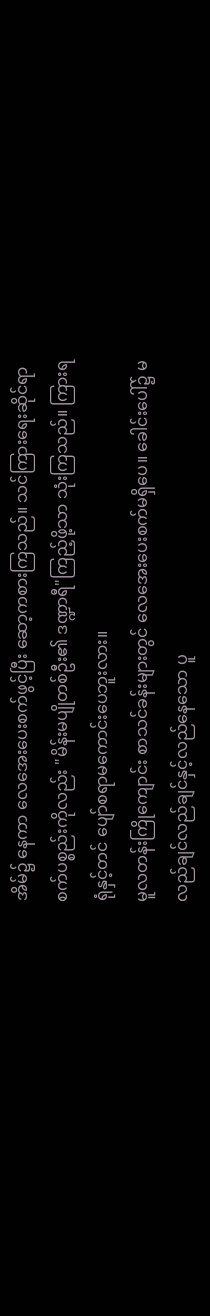အိမ်၌ နေကာ လေအေးပေးစက်ဖွင့်ပြီး ဆော့ကစားကြသည်။ သင်ကြားရေးဆိုင်ရာစက်ပစ္စည်းကိုလည်း "မိန်းမပျိုတစ်ဦး၏ ဒဏ္ဍာရီ"ကြည့်ဖို့သာ သုံးကြသည်။ ကြားရရုံနှင့်တင် ပျော်စရာမကောင်းပေဘူးလား။
မူလတန်းကြိုကျောင်း စာသင်ခန်းများတွင် လေအေးပေးစက်မရှိပေ။ ခေါင်းပေါ်၌ မလည်ချင်လည်ချင်နှင့်လည်နေသော ပူ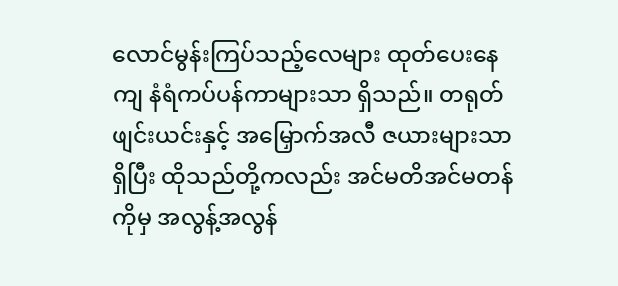လောင်မွန်းကြပ်သည့်လေများ ထုတ်ပေးနေကျ နံရံကပ်ပန်ကာများသာ ရှိသည်။ တရုတ်ဖျင်းယင်းနှင့် အမြှောက်အလီ ဇယားများသာရှိပြီး ထိုသည်တို့ကလည်း အင်မတိအင်မတန်ကိုမှ အလွန့်အလွန်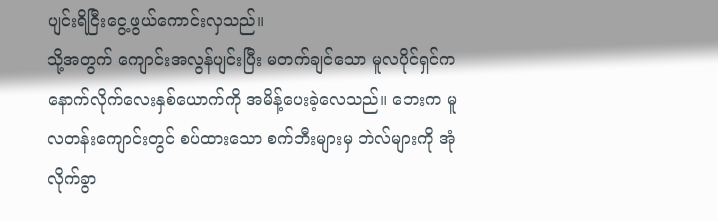ပျင်းရိငြီးငွေ့ဖွယ်ကောင်းလှသည်။
သို့အတွက် ကျောင်းအလွန်ပျင်းပြီး မတက်ချင်သော မူလပိုင်ရှင်က နောက်လိုက်လေးနှစ်ယောက်ကို အမိန့်ပေးခဲ့လေသည်။ ဘေးက မူလတန်းကျောင်းတွင် စပ်ထားသော စက်ဘီးများမှ ဘဲလ်များကို အုံလိုက်ခွာ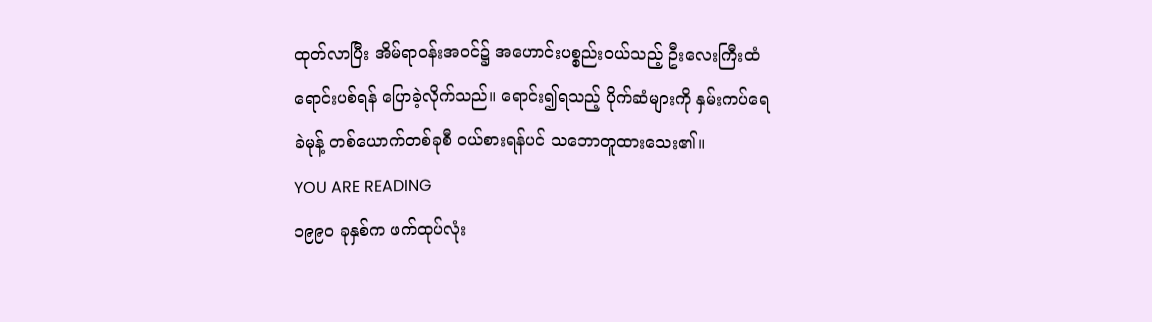ထုတ်လာပြီး အိမ်ရာဝန်းအဝင်၌ အဟောင်းပစ္စည်းဝယ်သည့် ဦးလေးကြီးထံ ရောင်းပစ်ရန် ပြောခဲ့လိုက်သည်။ ရောင်း၍ရသည့် ပိုက်ဆံများကို နှမ်းကပ်ရေခဲမုန့် တစ်ယောက်တစ်ခုစီ ဝယ်စားရန်ပင် သဘောတူထားသေး၏။
YOU ARE READING
၁၉၉၀ ခုနှစ်က ဖက်ထုပ်လုံး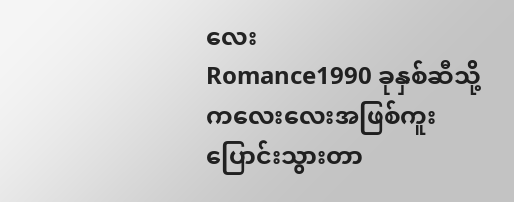လေး
Romance1990 ခုနှစ်ဆီသို့ ကလေးလေးအဖြစ်ကူးပြောင်းသွားတာ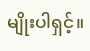မျိုးပါရှင့်။